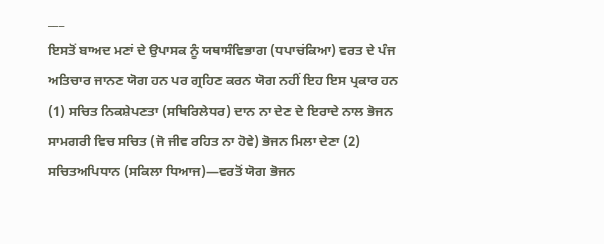___
ਇਸਤੋਂ ਬਾਅਦ ਮਣਾਂ ਦੇ ਉਪਾਸਕ ਨੂੰ ਯਥਾਸੰਵਿਭਾਗ (ਧਪਾਚਂਕਿਆ) ਵਰਤ ਦੇ ਪੰਜ ਅਤਿਚਾਰ ਜਾਨਣ ਯੋਗ ਹਨ ਪਰ ਗ੍ਰਹਿਣ ਕਰਨ ਯੋਗ ਨਹੀਂ ਇਹ ਇਸ ਪ੍ਰਕਾਰ ਹਨ (1) ਸਚਿਤ ਨਿਕਸ਼ੇਪਣਤਾ (ਸਥਿਰਿਲੇਧਰ) ਦਾਨ ਨਾ ਦੇਣ ਦੇ ਇਰਾਦੇ ਨਾਲ ਭੋਜਨ ਸਾਮਗਰੀ ਵਿਚ ਸਚਿਤ (ਜੋ ਜੀਵ ਰਹਿਤ ਨਾ ਹੋਵੇ) ਭੋਜਨ ਮਿਲਾ ਦੇਣਾ (2) ਸਚਿਤਅਪਿਧਾਨ (ਸਕਿਲਾ ਧਿਆਜ)—ਵਰਤੋਂ ਯੋਗ ਭੋਜਨ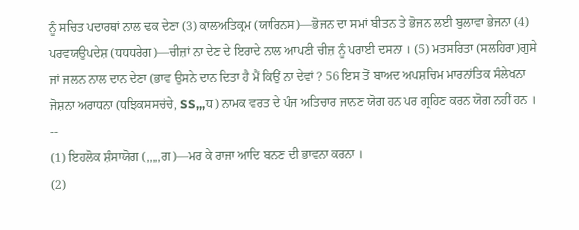ਨੂੰ ਸਚਿਤ ਪਦਾਰਥਾਂ ਨਾਲ ਢਕ ਦੇਣਾ (3) ਕਾਲਅਤਿਕ੍ਰਮ (ਯਾਰਿਨਸ)—ਭੋਜਨ ਦਾ ਸਮਾਂ ਬੀਤਨ ਤੇ ਭੋਜਨ ਲਈ ਬੁਲਾਵਾ ਭੇਜਨਾ (4) ਪਰਵਯਉਪਦੇਸ਼ (ਧਧਧਰੇਗ)—ਚੀਜ਼ਾਂ ਨਾ ਦੇਣ ਦੇ ਇਰਾਦੇ ਨਾਲ ਆਪਣੀ ਚੀਜ਼ ਨੂੰ ਪਰਾਈ ਦਸਨਾ । (5) ਮਤਸਰਿਤਾ (ਸਲਹਿਰਾ)ਗੁਸੇ ਜਾਂ ਜਲਨ ਨਾਲ ਦਾਨ ਦੇਣਾ (ਭਾਵ ਉਸਨੇ ਦਾਨ ਦਿਤਾ ਹੈ ਮੈਂ ਕਿਉਂ ਨਾ ਦੇਵਾਂ ? 56 ਇਸ ਤੋਂ ਬਾਅਦ ਅਪਸ਼ਚਿਮ ਮਾਰਨਾਂਤਿਕ ਸੰਲੇਖਨਾ ਜੋਸ਼ਨਾ ਅਰਾਧਨਾ (ਧਝਿਕਸਸਚਂਚੇ, SS,,,ਧ) ਨਾਮਕ ਵਰਤ ਦੇ ਪੰਜ ਅਤਿਚਾਰ ਜਾਨਣ ਯੋਗ ਹਨ ਪਰ ਗ੍ਰਹਿਣ ਕਰਨ ਯੋਗ ਨਹੀਂ ਹਨ ।
--
(1) ਇਹਲੋਕ ਸ਼ੰਸਾਯੋਗ (,,,,,ਗ)—ਮਰ ਕੇ ਰਾਜਾ ਆਦਿ ਬਨਣ ਦੀ ਭਾਵਨਾ ਕਰਨਾ ।
(2)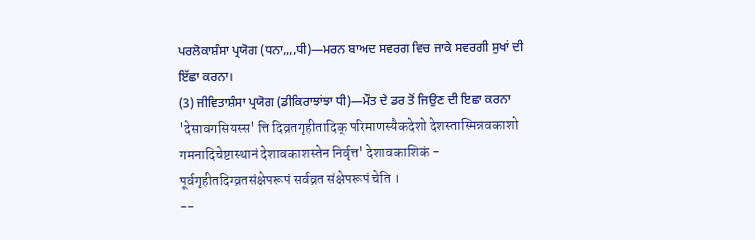ਪਰਲੋਕਾਸ਼ੰਸਾ ਪ੍ਰਯੋਗ (ਧਨਾ,,,,ਧੀ)—ਮਰਨ ਬਾਅਦ ਸਵਰਗ ਵਿਚ ਜਾਕੇ ਸਵਰਗੀ ਸੁਖਾਂ ਦੀ ਇੱਛਾ ਕਰਨਾ।
(3) ਜੀਵਿਤਾਸ਼ੰਸਾ ਪ੍ਰਯੋਗ (ਡੀਕਿਰਾਝਾਂਝਾ ਧੀ)—ਮੌਤ ਦੇ ਡਰ ਤੋਂ ਜਿਉਣ ਦੀ ਇਛਾ ਕਰਨਾ
'देसावगसियस्स' त्ति दिव्रतगृहीतादिक् परिमाणस्यैकदेशो देशस्तास्मिन्नवकाशो गमनादिचेष्टास्थानं देशावकाशस्तेन निर्वृत्त' देशावकाशिकं - पूर्वगृहीतदिग्व्रतसंक्षेपरूपं सर्वव्रत संक्षेपरूपं चेति ।
--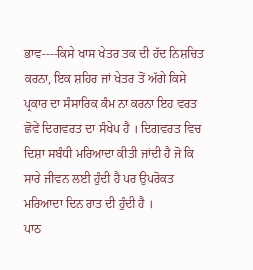ਭਾਵ----ਕਿਸੇ ਖਾਸ ਖੇਤਰ ਤਕ ਦੀ ਹੱਦ ਨਿਸ਼ਚਿਤ ਕਰਨਾ, ਇਕ ਸ਼ਹਿਰ ਜਾਂ ਖੇਤਰ ਤੋਂ ਅੱਗੇ ਕਿਸੇ ਪ੍ਰਕਾਰ ਦਾ ਸੰਸਾਰਿਕ ਕੰਮ ਨਾ ਕਰਨਾ ਇਹ ਵਰਤ ਛੋਵੇਂ ਦਿਗਵਰਤ ਦਾ ਸੰਖੇਪ ਹੈ । ਦਿਗਵਰਤ ਵਿਚ ਦਿਸ਼ਾ ਸਬੰਧੀ ਮਰਿਆਦਾ ਕੀਤੀ ਜਾਂਦੀ ਹੈ ਜੋ ਕਿ ਸਾਰੇ ਜੀਵਨ ਲਈ ਹੁੰਦੀ ਹੈ ਪਰ ਉਪਰੋਕਤ ਮਰਿਆਦਾ ਦਿਨ ਰਾਤ ਦੀ ਹੁੰਦੀ ਹੈ ।
ਪਾਠ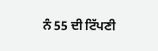ਨੰ 55 ਦੀ ਟਿੱਪਣੀ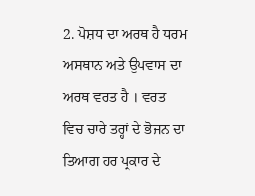2. ਪੋਸ਼ਧ ਦਾ ਅਰਥ ਹੈ ਧਰਮ ਅਸਥਾਨ ਅਤੇ ਉਪਵਾਸ ਦਾ ਅਰਥ ਵਰਤ ਹੈ । ਵਰਤ ਵਿਚ ਚਾਰੇ ਤਰ੍ਹਾਂ ਦੇ ਭੋਜਨ ਦਾ ਤਿਆਗ ਹਰ ਪ੍ਰਕਾਰ ਦੇ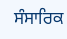ਸੰਸਾਰਿਕ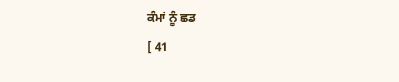ਕੰਮਾਂ ਨੂੰ ਛਡ
[ 41